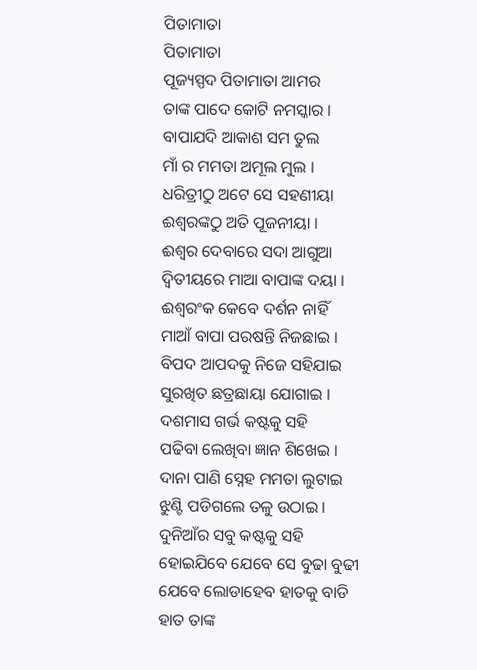ପିତାମାତା
ପିତାମାତା
ପୂଜ୍ୟସ୍ପଦ ପିତାମାତା ଆମର
ତାଙ୍କ ପାଦେ କୋଟି ନମସ୍କାର ।
ବାପାଯଦି ଆକାଶ ସମ ତୁଲ
ମାଁ ର ମମତା ଅମୂଲ ମୁଲ ।
ଧରିତ୍ରୀଠୁ ଅଟେ ସେ ସହଣୀୟା
ଈଶ୍ବରଙ୍କଠୁ ଅତି ପୂଜନୀୟା ।
ଈଶ୍ବର ଦେବାରେ ସଦା ଆଗୁଆ
ଦ୍ବିତୀୟରେ ମାଆ ବାପାଙ୍କ ଦୟା ।
ଈଶ୍ବରଂକ କେବେ ଦର୍ଶନ ନାହିଁ
ମାଆଁ ବାପା ପରଷନ୍ତି ନିଜଛାଇ ।
ବିପଦ ଆପଦକୁ ନିଜେ ସହିଯାଇ
ସୁରଖିତ ଛତ୍ରଛାୟା ଯୋଗାଇ ।
ଦଶମାସ ଗର୍ଭ କଷ୍ଟକୁ ସହି
ପଢିବା ଲେଖିବା ଜ୍ଞାନ ଶିଖେଇ ।
ଦାନା ପାଣି ସ୍ନେହ ମମତା ଲୁଟାଇ
ଝୁଣ୍ଟି ପଡିଗଲେ ତଳୁ ଉଠାଇ ।
ଦୁନିଆଁର ସବୁ କଷ୍ଟକୁ ସହି
ହୋଇଯିବେ ଯେବେ ସେ ବୁଢା ବୁଢୀ
ଯେବେ ଲୋଡାହେବ ହାତକୁ ବାଡି
ହାତ ତାଙ୍କ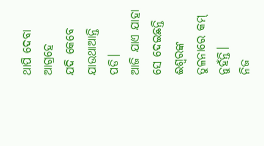ଥାପି ଦେବା ଆଗ୍ରହେ
ଯଦି କେବେ ଯାଉଥାଆନ୍ତି ପଡି।
ଆଜି ଯାଏ ଯାହା ସେ ଦେଇଛନ୍ତି
ଈଶ୍ବରଙ୍କ ତୁଳନାରେ କମ୍ ନୁହଁନ୍ତି।
ନିଜ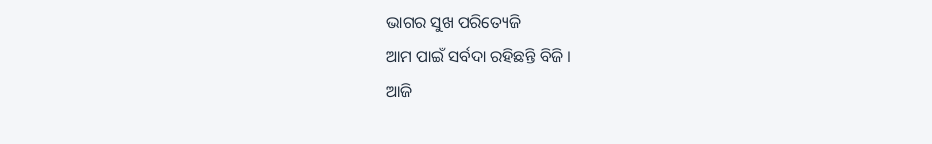ଭାଗର ସୁଖ ପରିତ୍ୟେଜି
ଆମ ପାଇଁ ସର୍ବଦା ରହିଛନ୍ତି ବିଜି ।
ଆଜି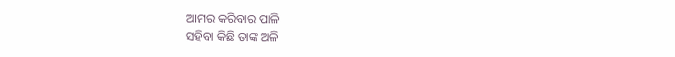ଆମର କରିବାର ପାଳି
ସହିବା କିଛି ତାଙ୍କ ଅଳି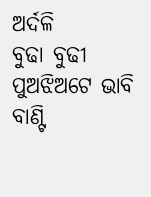ଅର୍ଦଳି
ବୁଢା ବୁଢୀ ପୁଅଝିଅଟେ ଭାବି
ବାଣ୍ଟି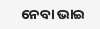ନେବା ଭାଇ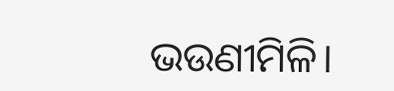ଭଉଣୀମିଳି।